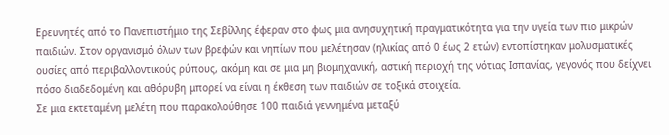Ερευνητές από το Πανεπιστήμιο της Σεβίλλης έφεραν στο φως μια ανησυχητική πραγματικότητα για την υγεία των πιο μικρών παιδιών. Στον οργανισμό όλων των βρεφών και νηπίων που μελέτησαν (ηλικίας από 0 έως 2 ετών) εντοπίστηκαν μολυσματικές ουσίες από περιβαλλοντικούς ρύπους, ακόμη και σε μια μη βιομηχανική, αστική περιοχή της νότιας Ισπανίας, γεγονός που δείχνει πόσο διαδεδομένη και αθόρυβη μπορεί να είναι η έκθεση των παιδιών σε τοξικά στοιχεία.
Σε μια εκτεταμένη μελέτη που παρακολούθησε 100 παιδιά γεννημένα μεταξύ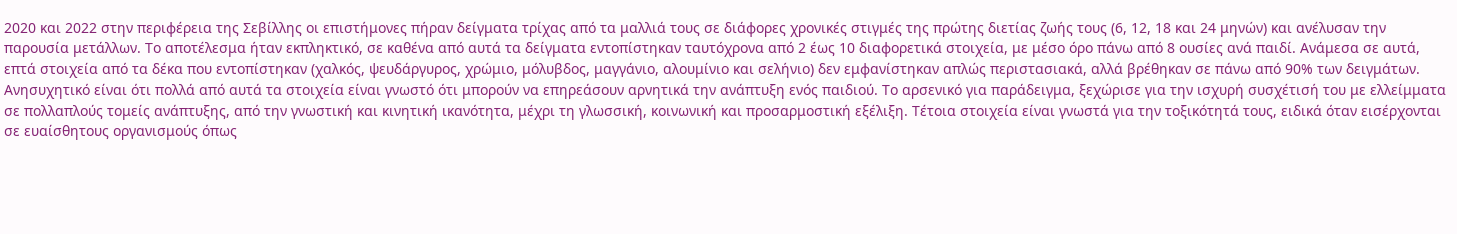2020 και 2022 στην περιφέρεια της Σεβίλλης οι επιστήμονες πήραν δείγματα τρίχας από τα μαλλιά τους σε διάφορες χρονικές στιγμές της πρώτης διετίας ζωής τους (6, 12, 18 και 24 μηνών) και ανέλυσαν την παρουσία μετάλλων. Το αποτέλεσμα ήταν εκπληκτικό, σε καθένα από αυτά τα δείγματα εντοπίστηκαν ταυτόχρονα από 2 έως 10 διαφορετικά στοιχεία, με μέσο όρο πάνω από 8 ουσίες ανά παιδί. Ανάμεσα σε αυτά, επτά στοιχεία από τα δέκα που εντοπίστηκαν (χαλκός, ψευδάργυρος, χρώμιο, μόλυβδος, μαγγάνιο, αλουμίνιο και σελήνιο) δεν εμφανίστηκαν απλώς περιστασιακά, αλλά βρέθηκαν σε πάνω από 90% των δειγμάτων.
Ανησυχητικό είναι ότι πολλά από αυτά τα στοιχεία είναι γνωστό ότι μπορούν να επηρεάσουν αρνητικά την ανάπτυξη ενός παιδιού. Το αρσενικό για παράδειγμα, ξεχώρισε για την ισχυρή συσχέτισή του με ελλείμματα σε πολλαπλούς τομείς ανάπτυξης, από την γνωστική και κινητική ικανότητα, μέχρι τη γλωσσική, κοινωνική και προσαρμοστική εξέλιξη. Τέτοια στοιχεία είναι γνωστά για την τοξικότητά τους, ειδικά όταν εισέρχονται σε ευαίσθητους οργανισμούς όπως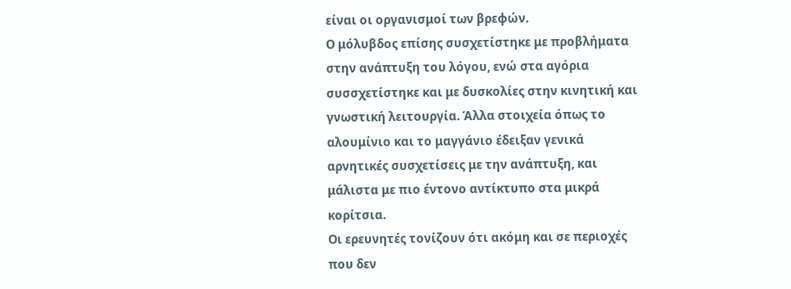είναι οι οργανισμοί των βρεφών.
Ο μόλυβδος επίσης συσχετίστηκε με προβλήματα στην ανάπτυξη του λόγου, ενώ στα αγόρια συσσχετίστηκε και με δυσκολίες στην κινητική και γνωστική λειτουργία. Άλλα στοιχεία όπως το αλουμίνιο και το μαγγάνιο έδειξαν γενικά αρνητικές συσχετίσεις με την ανάπτυξη, και μάλιστα με πιο έντονο αντίκτυπο στα μικρά κορίτσια.
Οι ερευνητές τονίζουν ότι ακόμη και σε περιοχές που δεν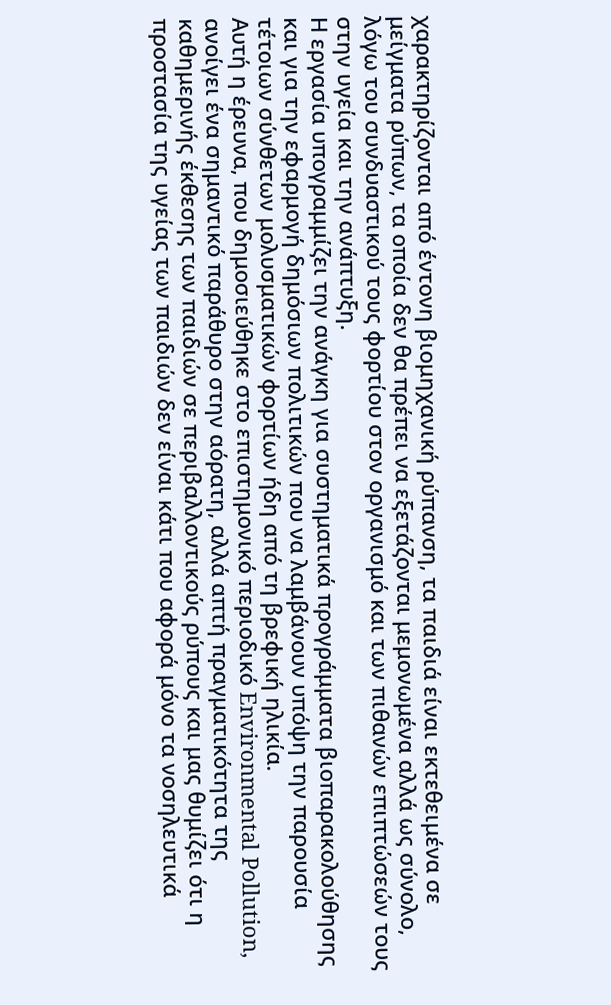χαρακτηρίζονται από έντονη βιομηχανική ρύπανση, τα παιδιά είναι εκτεθειμένα σε μείγματα ρύπων, τα οποία δεν θα πρέπει να εξετάζονται μεμονωμένα αλλά ως σύνολο, λόγω του συνδυαστικού τους φορτίου στον οργανισμό και των πιθανών επιπτώσεών τους στην υγεία και την ανάπτυξη.
Η εργασία υπογραμμίζει την ανάγκη για συστηματικά προγράμματα βιοπαρακολούθησης και για την εφαρμογή δημόσιων πολιτικών που να λαμβάνουν υπόψη την παρουσία τέτοιων σύνθετων μολυσματικών φορτίων ήδη από τη βρεφική ηλικία.
Αυτή η έρευνα, που δημοσιεύθηκε στο επιστημονικό περιοδικό Environmental Pollution, ανοίγει ένα σημαντικό παράθυρο στην αόρατη, αλλά απτή πραγματικότητα της καθημερινής έκθεσης των παιδιών σε περιβαλλοντικούς ρύπους και μας θυμίζει ότι η προστασία της υγείας των παιδιών δεν είναι κάτι που αφορά μόνο τα νοσηλευτικά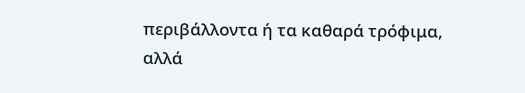περιβάλλοντα ή τα καθαρά τρόφιμα, αλλά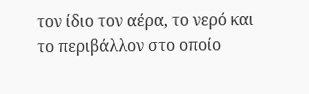τον ίδιο τον αέρα, το νερό και το περιβάλλον στο οποίο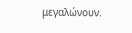μεγαλώνουν.